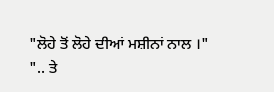"ਲੋਹੇ ਤੋਂ ਲੋਹੇ ਦੀਆਂ ਮਸ਼ੀਨਾਂ ਨਾਲ ।"
".. ਤੇ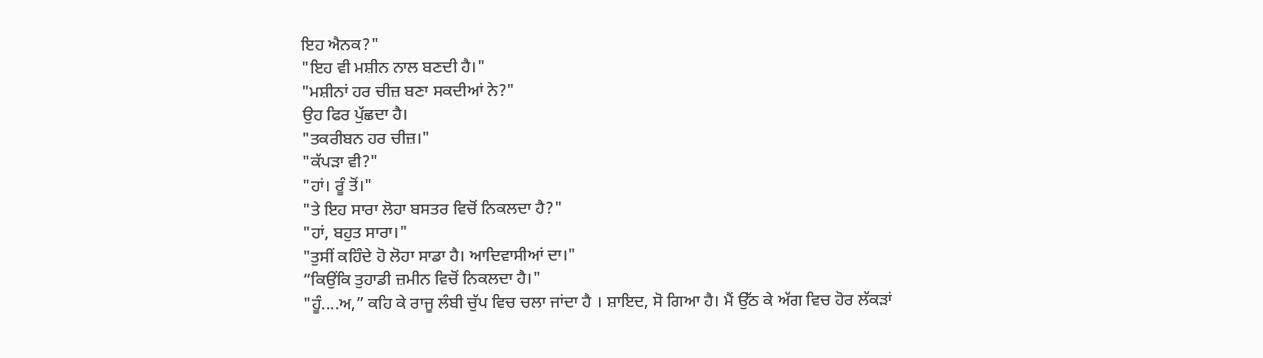ਇਹ ਐਨਕ?"
"ਇਹ ਵੀ ਮਸ਼ੀਨ ਨਾਲ ਬਣਦੀ ਹੈ।"
"ਮਸ਼ੀਨਾਂ ਹਰ ਚੀਜ਼ ਬਣਾ ਸਕਦੀਆਂ ਨੇ?"
ਉਹ ਫਿਰ ਪੁੱਛਦਾ ਹੈ।
"ਤਕਰੀਬਨ ਹਰ ਚੀਜ਼।"
"ਕੱਪੜਾ ਵੀ?"
"ਹਾਂ। ਰੂੰ ਤੋਂ।"
"ਤੇ ਇਹ ਸਾਰਾ ਲੋਹਾ ਬਸਤਰ ਵਿਚੋਂ ਨਿਕਲਦਾ ਹੈ?"
"ਹਾਂ, ਬਹੁਤ ਸਾਰਾ।"
"ਤੁਸੀਂ ਕਹਿੰਦੇ ਹੋ ਲੋਹਾ ਸਾਡਾ ਹੈ। ਆਦਿਵਾਸੀਆਂ ਦਾ।"
“ਕਿਉਂਕਿ ਤੁਹਾਡੀ ਜ਼ਮੀਨ ਵਿਚੋਂ ਨਿਕਲਦਾ ਹੈ।"
"ਹੂੰ....ਅ,” ਕਹਿ ਕੇ ਰਾਜੂ ਲੰਬੀ ਚੁੱਪ ਵਿਚ ਚਲਾ ਜਾਂਦਾ ਹੈ । ਸ਼ਾਇਦ, ਸੋ ਗਿਆ ਹੈ। ਮੈਂ ਉੱਠ ਕੇ ਅੱਗ ਵਿਚ ਹੋਰ ਲੱਕੜਾਂ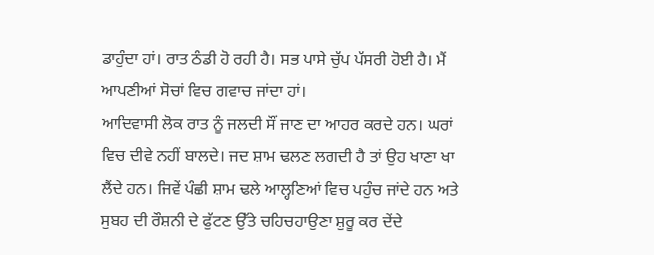ਡਾਹੁੰਦਾ ਹਾਂ। ਰਾਤ ਠੰਡੀ ਹੋ ਰਹੀ ਹੈ। ਸਭ ਪਾਸੇ ਚੁੱਪ ਪੱਸਰੀ ਹੋਈ ਹੈ। ਮੈਂ ਆਪਣੀਆਂ ਸੋਚਾਂ ਵਿਚ ਗਵਾਚ ਜਾਂਦਾ ਹਾਂ।
ਆਦਿਵਾਸੀ ਲੋਕ ਰਾਤ ਨੂੰ ਜਲਦੀ ਸੌਂ ਜਾਣ ਦਾ ਆਹਰ ਕਰਦੇ ਹਨ। ਘਰਾਂ ਵਿਚ ਦੀਵੇ ਨਹੀਂ ਬਾਲਦੇ। ਜਦ ਸ਼ਾਮ ਢਲਣ ਲਗਦੀ ਹੈ ਤਾਂ ਉਹ ਖਾਣਾ ਖਾ ਲੈਂਦੇ ਹਨ। ਜਿਵੇਂ ਪੰਛੀ ਸ਼ਾਮ ਢਲੇ ਆਲ੍ਹਣਿਆਂ ਵਿਚ ਪਹੁੰਚ ਜਾਂਦੇ ਹਨ ਅਤੇ ਸੁਬਹ ਦੀ ਰੌਸ਼ਨੀ ਦੇ ਫੁੱਟਣ ਉੱਤੇ ਚਹਿਚਹਾਉਣਾ ਸ਼ੁਰੂ ਕਰ ਦੇਂਦੇ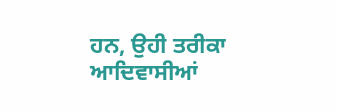ਹਨ, ਉਹੀ ਤਰੀਕਾ ਆਦਿਵਾਸੀਆਂ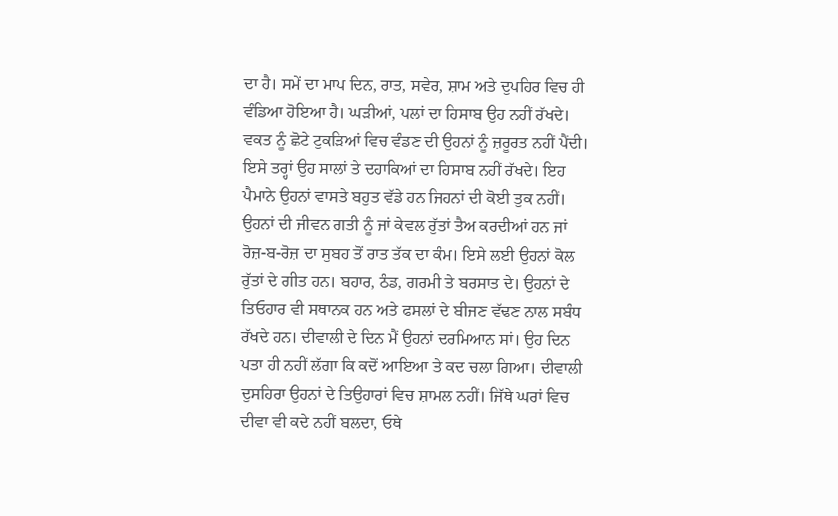ਦਾ ਹੈ। ਸਮੇਂ ਦਾ ਮਾਪ ਦਿਨ, ਰਾਤ, ਸਵੇਰ, ਸ਼ਾਮ ਅਤੇ ਦੁਪਹਿਰ ਵਿਚ ਹੀ ਵੰਡਿਆ ਹੋਇਆ ਹੈ। ਘੜੀਆਂ, ਪਲਾਂ ਦਾ ਹਿਸਾਬ ਉਹ ਨਹੀਂ ਰੱਖਦੇ। ਵਕਤ ਨੂੰ ਛੋਟੇ ਟੁਕੜਿਆਂ ਵਿਚ ਵੰਡਣ ਦੀ ਉਹਨਾਂ ਨੂੰ ਜ਼ਰੂਰਤ ਨਹੀਂ ਪੈਂਦੀ। ਇਸੇ ਤਰ੍ਹਾਂ ਉਹ ਸਾਲਾਂ ਤੇ ਦਹਾਕਿਆਂ ਦਾ ਹਿਸਾਬ ਨਹੀਂ ਰੱਖਦੇ। ਇਹ ਪੈਮਾਨੇ ਉਹਨਾਂ ਵਾਸਤੇ ਬਹੁਤ ਵੱਡੇ ਹਨ ਜਿਹਨਾਂ ਦੀ ਕੋਈ ਤੁਕ ਨਹੀਂ। ਉਹਨਾਂ ਦੀ ਜੀਵਨ ਗਤੀ ਨੂੰ ਜਾਂ ਕੇਵਲ ਰੁੱਤਾਂ ਤੈਅ ਕਰਦੀਆਂ ਹਨ ਜਾਂ ਰੋਜ਼-ਬ-ਰੋਜ਼ ਦਾ ਸੁਬਹ ਤੋਂ ਰਾਤ ਤੱਕ ਦਾ ਕੰਮ। ਇਸੇ ਲਈ ਉਹਨਾਂ ਕੋਲ ਰੁੱਤਾਂ ਦੇ ਗੀਤ ਹਨ। ਬਹਾਰ, ਠੰਡ, ਗਰਮੀ ਤੇ ਬਰਸਾਤ ਦੇ। ਉਹਨਾਂ ਦੇ ਤਿਓਹਾਰ ਵੀ ਸਥਾਨਕ ਹਨ ਅਤੇ ਫਸਲਾਂ ਦੇ ਬੀਜਣ ਵੱਢਣ ਨਾਲ ਸਬੰਧ ਰੱਖਦੇ ਹਨ। ਦੀਵਾਲੀ ਦੇ ਦਿਨ ਮੈਂ ਉਹਨਾਂ ਦਰਮਿਆਨ ਸਾਂ। ਉਹ ਦਿਨ ਪਤਾ ਹੀ ਨਹੀਂ ਲੱਗਾ ਕਿ ਕਦੋਂ ਆਇਆ ਤੇ ਕਦ ਚਲਾ ਗਿਆ। ਦੀਵਾਲੀ ਦੁਸਹਿਰਾ ਉਹਨਾਂ ਦੇ ਤਿਉਹਾਰਾਂ ਵਿਚ ਸ਼ਾਮਲ ਨਹੀਂ। ਜਿੱਥੇ ਘਰਾਂ ਵਿਚ ਦੀਵਾ ਵੀ ਕਦੇ ਨਹੀਂ ਬਲਦਾ, ਓਥੇ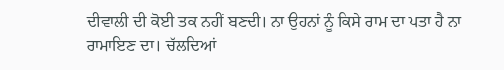ਦੀਵਾਲੀ ਦੀ ਕੋਈ ਤਕ ਨਹੀਂ ਬਣਦੀ। ਨਾ ਉਹਨਾਂ ਨੂੰ ਕਿਸੇ ਰਾਮ ਦਾ ਪਤਾ ਹੈ ਨਾ ਰਾਮਾਇਣ ਦਾ। ਚੱਲਦਿਆਂ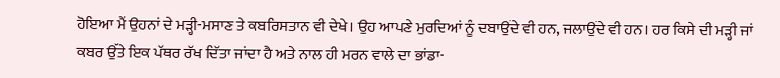ਹੋਇਆ ਮੈਂ ਉਹਨਾਂ ਦੇ ਮੜ੍ਹੀ-ਮਸਾਣ ਤੇ ਕਬਰਿਸਤਾਨ ਵੀ ਦੇਖੇ। ਉਹ ਆਪਣੇ ਮੁਰਦਿਆਂ ਨੂੰ ਦਬਾਉਂਦੇ ਵੀ ਹਨ, ਜਲਾਉਂਦੇ ਵੀ ਹਨ। ਹਰ ਕਿਸੇ ਦੀ ਮੜ੍ਹੀ ਜਾਂ ਕਬਰ ਉੱਤੇ ਇਕ ਪੱਥਰ ਰੱਖ ਦਿੱਤਾ ਜਾਂਦਾ ਹੈ ਅਤੇ ਨਾਲ ਹੀ ਮਰਨ ਵਾਲੇ ਦਾ ਭਾਂਡਾ-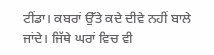ਟੀਂਡਾ। ਕਬਰਾਂ ਉੱਤੇ ਕਦੇ ਦੀਵੇ ਨਹੀਂ ਬਾਲੇ ਜਾਂਦੇ। ਜਿੱਥੇ ਘਰਾਂ ਵਿਚ ਵੀ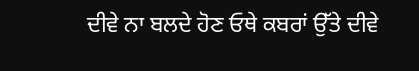ਦੀਵੇ ਨਾ ਬਲਦੇ ਹੋਣ ਓਥੇ ਕਬਰਾਂ ਉੱਤੇ ਦੀਵੇ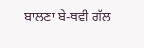ਬਾਲਣਾ ਬੇ-ਥਵੀ ਗੱਲ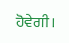ਹੋਵੇਗੀ।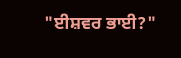"ਈਸ਼ਵਰ ਭਾਈ?"